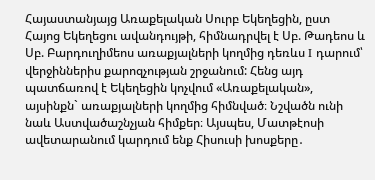Հայաստանյայց Առաքելական Սուրբ Եկեղեցին, ըստ Հայոց Եկեղեցու ավանդույթի, հիմնադրվել է Սբ. Թադեոս և Սբ. Բարդուղիմեոս առաքյալների կողմից դեռևս I դարում՝ վերջիններիս քարոզչության շրջանում: Հենց այդ պատճառով է Եկեղեցին կոչվում «Առաքելական», այսինքն` առաքյալների կողմից հիմնված։ Նշվածն ունի նաև Աստվածաշնչյան հիմքեր։ Այսպես, Մատթէոսի ավետարանում կարդում ենք Հիսուսի խոսքերը․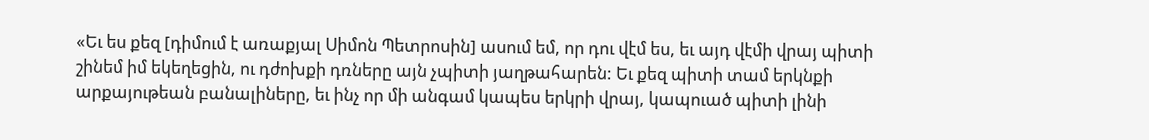«Եւ ես քեզ [դիմում է առաքյալ Սիմոն Պետրոսին] ասում եմ, որ դու վէմ ես, եւ այդ վէմի վրայ պիտի շինեմ իմ եկեղեցին, ու դժոխքի դռները այն չպիտի յաղթահարեն: Եւ քեզ պիտի տամ երկնքի արքայութեան բանալիները, եւ ինչ որ մի անգամ կապես երկրի վրայ, կապուած պիտի լինի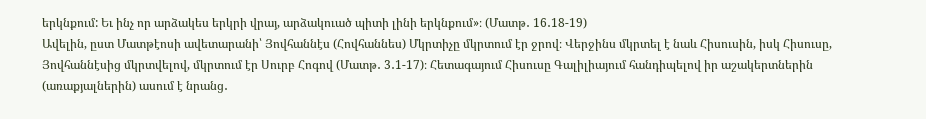երկնքում: Եւ ինչ որ արձակես երկրի վրայ, արձակուած պիտի լինի երկնքում»։ (Մատթ․ 16․18-19)
Ավելին, ըստ Մատթէոսի ավետարանի՝ Յովհաննէս (Հովհաննես) Մկրտիչը մկրտում էր ջրով։ Վերջինս մկրտել է նաև Հիսուսին, իսկ Հիսուսը, Յովհաննէսից մկրտվելով, մկրտում էր Սուրբ Հոգով (Մատթ․ 3․1-17)։ Հետագայում Հիսուսը Գալիլիայում հանդիպելով իր աշակերտներին (առաքյալներին) ասում է նրանց․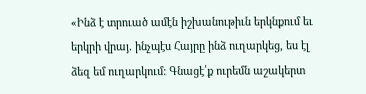«Ինձ է տրուած ամէն իշխանութիւն երկնքում եւ երկրի վրայ. ինչպէս Հայրը ինձ ուղարկեց, ես էլ ձեզ եմ ուղարկում: Գնացէ՛ք ուրեմն աշակերտ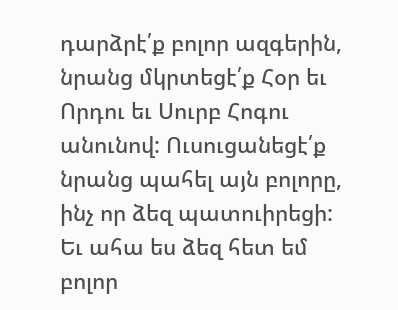դարձրէ՛ք բոլոր ազգերին, նրանց մկրտեցէ՛ք Հօր եւ Որդու եւ Սուրբ Հոգու անունով: Ուսուցանեցէ՛ք նրանց պահել այն բոլորը, ինչ որ ձեզ պատուիրեցի: Եւ ահա ես ձեզ հետ եմ բոլոր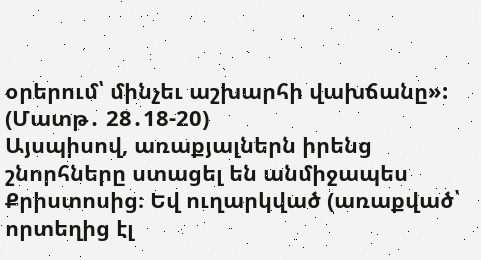օրերում՝ մինչեւ աշխարհի վախճանը»: (Մատթ․ 28․18-20)
Այսպիսով, առաքյալներն իրենց շնորհները ստացել են անմիջապես Քրիստոսից։ Եվ ուղարկված (առաքված՝ որտեղից էլ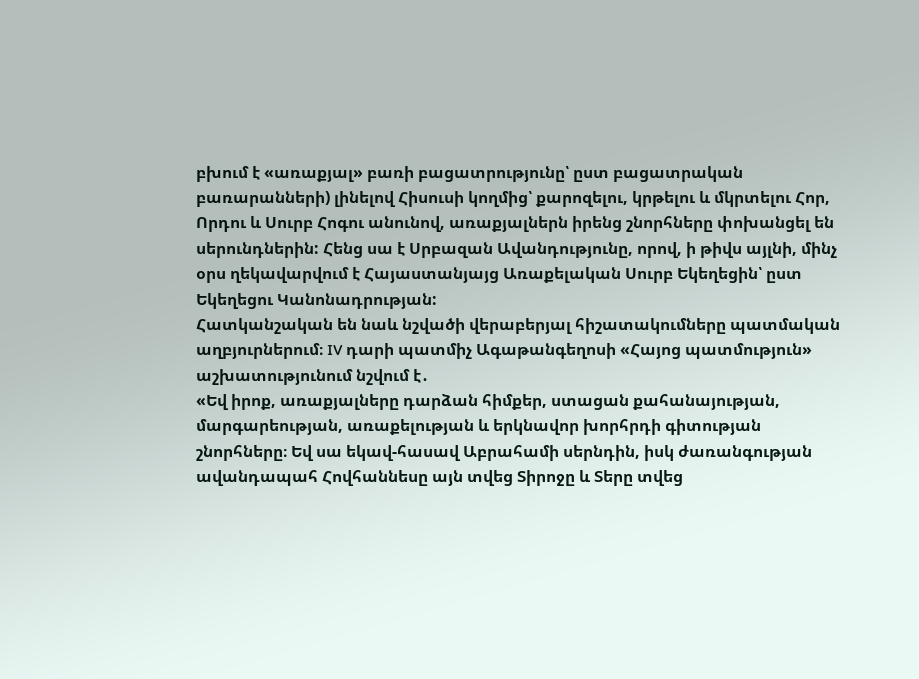բխում է «առաքյալ» բառի բացատրությունը՝ ըստ բացատրական բառարանների) լինելով Հիսուսի կողմից՝ քարոզելու, կրթելու և մկրտելու Հոր, Որդու և Սուրբ Հոգու անունով, առաքյալներն իրենց շնորհները փոխանցել են սերունդներին: Հենց սա է Սրբազան Ավանդությունը, որով, ի թիվս այլնի, մինչ օրս ղեկավարվում է Հայաստանյայց Առաքելական Սուրբ Եկեղեցին՝ ըստ Եկեղեցու Կանոնադրության:
Հատկանշական են նաև նշվածի վերաբերյալ հիշատակումները պատմական աղբյուրներում։ IV դարի պատմիչ Ագաթանգեղոսի «Հայոց պատմություն» աշխատությունում նշվում է․
«Եվ իրոք, առաքյալները դարձան հիմքեր, ստացան քահանայության, մարգարեության, առաքելության և երկնավոր խորհրդի գիտության շնորհները։ Եվ սա եկավ-հասավ Աբրահամի սերնդին, իսկ ժառանգության ավանդապահ Հովհաննեսը այն տվեց Տիրոջը և Տերը տվեց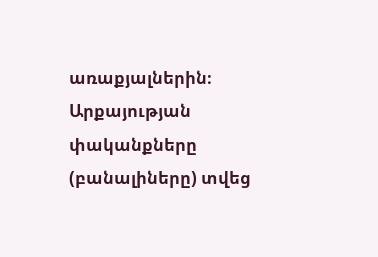առաքյալներին։ Արքայության փականքները (բանալիները) տվեց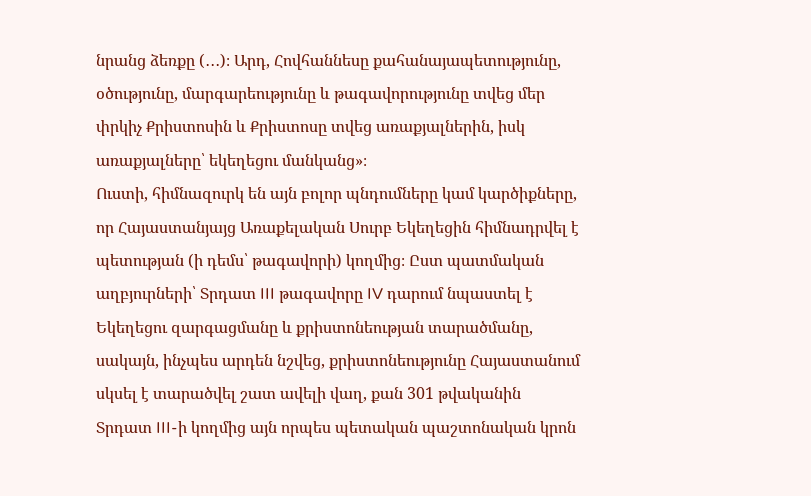նրանց ձեռքը (․․․)։ Արդ, Հովհաննեսը քահանայապետությունը, օծությունը, մարգարեությունը և թագավորությունը տվեց մեր փրկիչ Քրիստոսին և Քրիստոսը տվեց առաքյալներին, իսկ առաքյալները՝ եկեղեցու մանկանց»։
Ուստի, հիմնազուրկ են այն բոլոր պնդումները կամ կարծիքները, որ Հայաստանյայց Առաքելական Սուրբ Եկեղեցին հիմնադրվել է պետության (ի դեմս՝ թագավորի) կողմից։ Ըստ պատմական աղբյուրների՝ Տրդատ III թագավորը IV դարում նպաստել է Եկեղեցու զարգացմանը և քրիստոնեության տարածմանը, սակայն, ինչպես արդեն նշվեց, քրիստոնեությունը Հայաստանում սկսել է տարածվել շատ ավելի վաղ, քան 301 թվականին Տրդատ III-ի կողմից այն որպես պետական պաշտոնական կրոն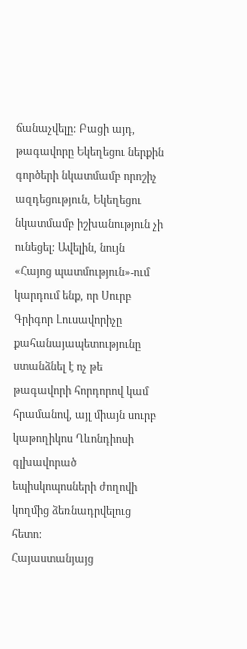ճանաչվելը: Բացի այդ, թագավորը Եկեղեցու ներքին գործերի նկատմամբ որոշիչ ազդեցություն, Եկեղեցու նկատմամբ իշխանություն չի ունեցել: Ավելին, նույն «Հայոց պատմություն»-ում կարդում ենք, որ Սուրբ Գրիգոր Լուսավորիչը քահանայապետությունը ստանձնել է ոչ թե թագավորի հորդորով կամ հրամանով, այլ միայն սուրբ կաթողիկոս Ղևոնդիոսի գլխավորած եպիսկոպոսների ժողովի կողմից ձեռնադրվելուց հետո:
Հայաստանյայց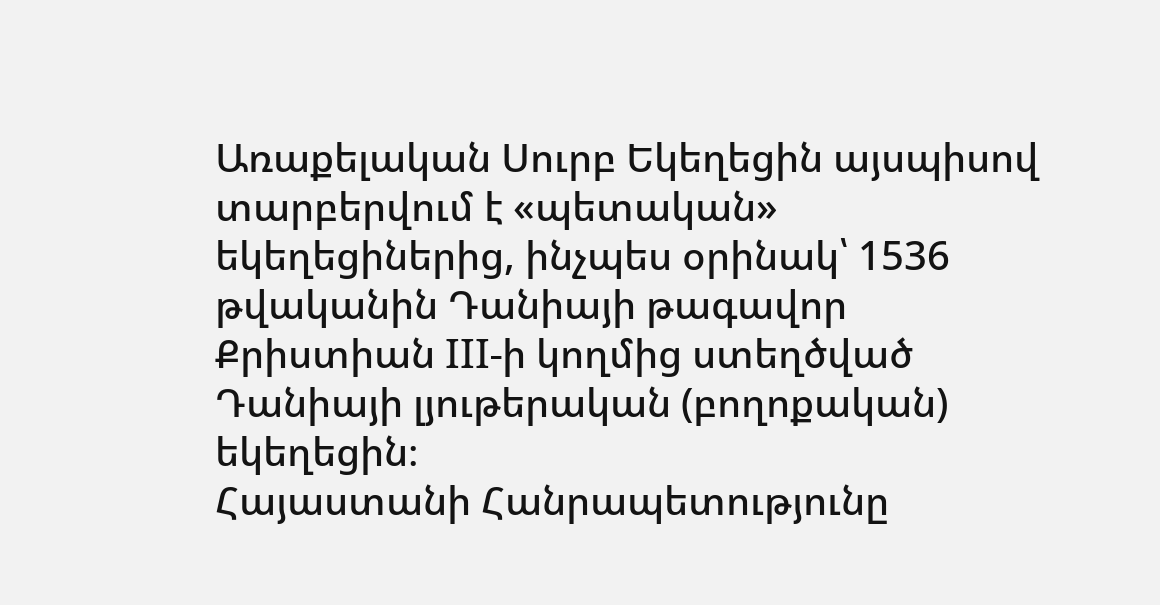Առաքելական Սուրբ Եկեղեցին այսպիսով տարբերվում է «պետական» եկեղեցիներից, ինչպես օրինակ՝ 1536 թվականին Դանիայի թագավոր Քրիստիան III-ի կողմից ստեղծված Դանիայի լյութերական (բողոքական) եկեղեցին։
Հայաստանի Հանրապետությունը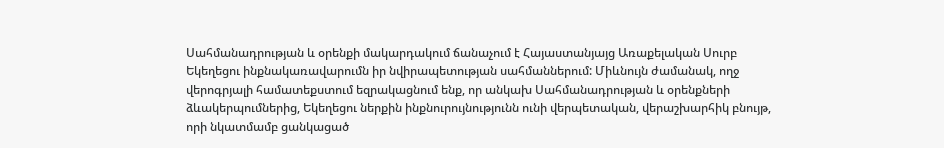Սահմանադրության և օրենքի մակարդակում ճանաչում է Հայաստանյայց Առաքելական Սուրբ Եկեղեցու ինքնակառավարումն իր նվիրապետության սահմաններում: Միևնույն ժամանակ, ողջ վերոգրյալի համատեքստում եզրակացնում ենք, որ անկախ Սահմանադրության և օրենքների ձևակերպումներից, Եկեղեցու ներքին ինքնուրույնությունն ունի վերպետական, վերաշխարհիկ բնույթ, որի նկատմամբ ցանկացած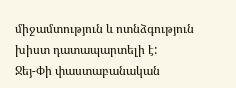միջամտություն և ոտնձգություն խիստ դատապարտելի է:
Ջեյ-Փի փաստաբանական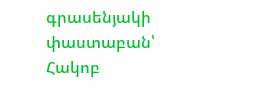գրասենյակի փաստաբան՝ Հակոբ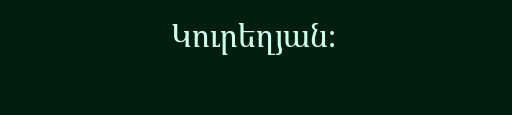Կուրեղյան։